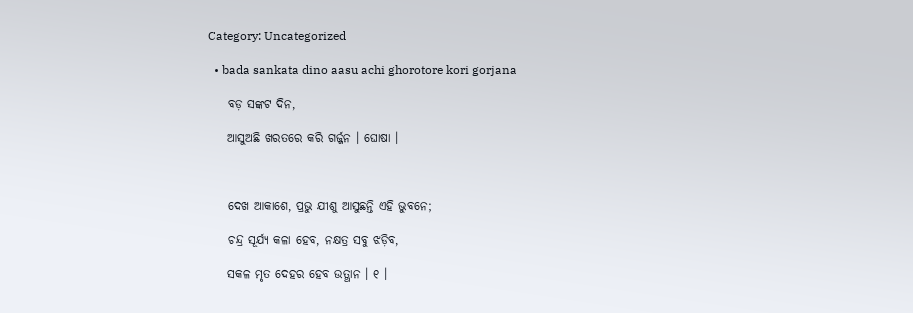Category: Uncategorized

  • bada sankata dino aasu achi ghorotore kori gorjana

    ବଡ଼ ସଙ୍କଟ ଦିନ,

    ଆସୁଅଛି ଖରତରେ କରି ଗର୍ଜ୍ଜନ । ଘୋଷା ।



    ଦେଖ ଆକାଶେ, ପ୍ରଭୁ ଯୀଶୁ ଆସୁଛନ୍ତି ଏହି ଭୁବନେ;

    ଚନ୍ଦ୍ର ସୂର୍ଯ୍ୟ କଳା ହେବ, ନକ୍ଷତ୍ର ସବୁ ଝଡ଼ିବ,

    ସକଳ ମୃତ ଦେହର ହେବ ଉତ୍ଥାନ । ୧ ।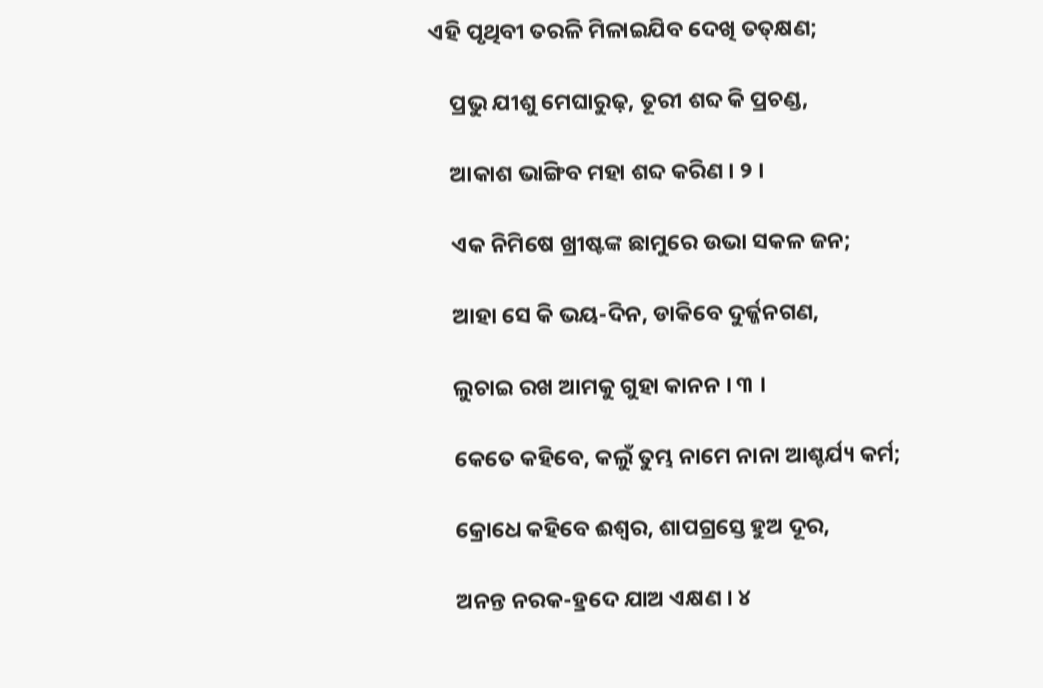ଏହି ପୃଥିବୀ ତରଳି ମିଳାଇଯିବ ଦେଖି ତତ୍‌କ୍ଷଣ;

    ପ୍ରଭୁ ଯୀଶୁ ମେଘାରୁଢ଼, ତୂରୀ ଶବ୍ଦ କି ପ୍ରଚଣ୍ଡ,

    ଆକାଶ ଭାଙ୍ଗିବ ମହା ଶବ୍ଦ କରିଣ । ୨ ।

    ଏକ ନିମିଷେ ଖ୍ରୀଷ୍ଟଙ୍କ ଛାମୁରେ ଉଭା ସକଳ ଜନ;

    ଆହା ସେ କି ଭୟ-ଦିନ, ଡାକିବେ ଦୁର୍ଜ୍ଜନଗଣ,

    ଲୁଚାଇ ରଖ ଆମକୁ ଗୁହା କାନନ । ୩ ।

    କେତେ କହିବେ, କଲୁଁ ତୁମ୍ଭ ନାମେ ନାନା ଆଶ୍ଚର୍ଯ୍ୟ କର୍ମ;

    କ୍ରୋଧେ କହିବେ ଈଶ୍ୱର, ଶାପଗ୍ରସ୍ତେ ହୁଅ ଦୂର,

    ଅନନ୍ତ ନରକ-ହ୍ରଦେ ଯାଅ ଏକ୍ଷଣ । ୪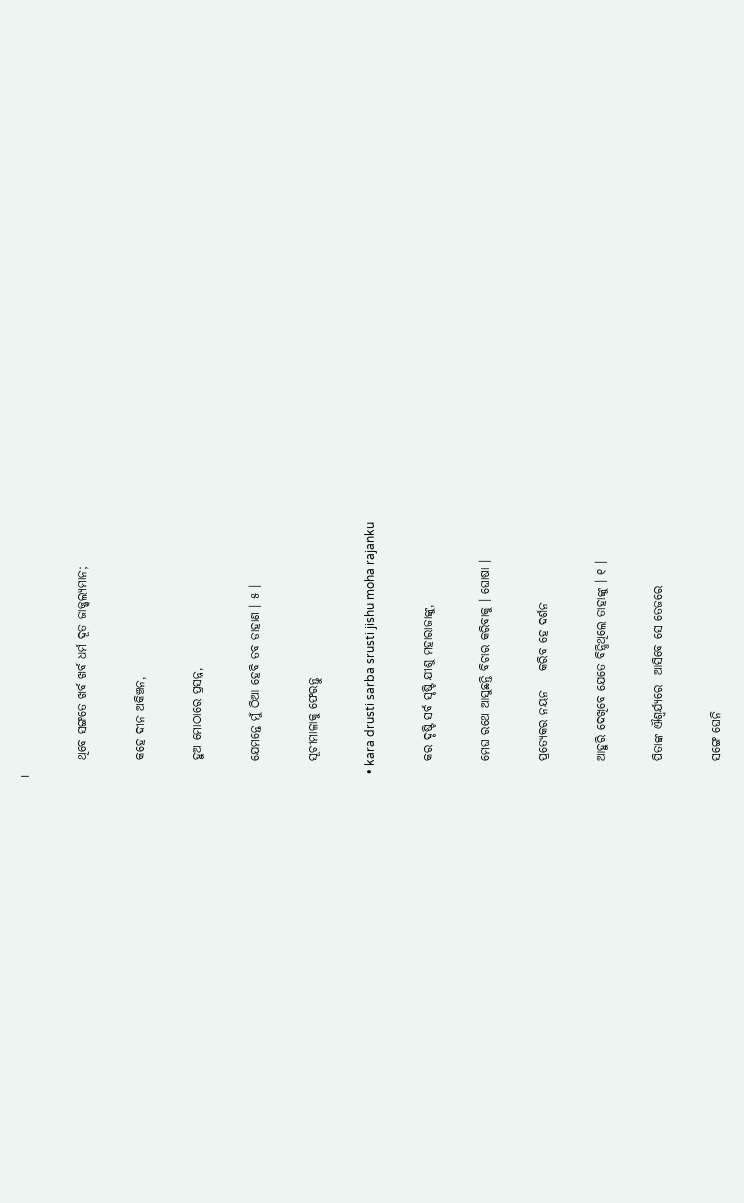।

    ଥିବେ ସଙ୍ଗତେ ଖର୍ବ ଖର୍ବ ଧର୍ମ ଦୂତ ଜାଜ୍ଜ୍ୱଲ୍ୟମାନ;

    କହେ ଦୀନ ଅକିଞ୍ଚନ,

    ହୁଅ ମୋଠାରେ ପ୍ରସନ୍ନ,

    ଯେମନ୍ତେ ମୁଁ ଠିଆ ହେବି ତବ ଡାହାଣ । ୫ ।

    ସୂଚୀମାଳାକୁ ଫେରନ୍ତୁ

  • kara drusti sarba srusti jishu moha rajanku

    କର ଦୃଷ୍ଟି ସର୍ବ ସୃଷ୍ଟି ଯୀଶୁ ମହାରାଜାଙ୍କୁ,

    ମେଘ ରଥେ ଆସୁଛନ୍ତି ବିଚାର କରିବାକୁ । ଘୋଷା ।

    ପ୍ରତ୍ୟେକର ନୟନ    କରିବ ହେ ଦର୍ଶନ

    ଆହୁରି ଦେଖିବେ ଯେତେ ବିନ୍ଧିଥିଲେ ତାହାଙ୍କୁ । ୧ ।

    ପିତାଙ୍କ ଐଶ୍ୱର୍ଯ୍ୟରେ  ଆସିବେ ସେ ତେଜରେ

    ସଙ୍ଗେ ଘେନି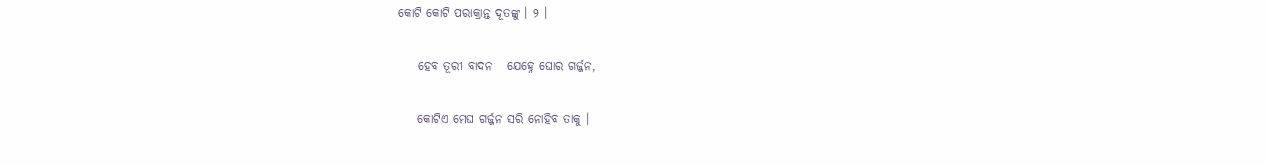କୋଟି କୋଟି ପରାକ୍ରାନ୍ତ ଦୂତଙ୍କୁ । ୨ ।

    ହେବ ତୂରୀ ବାଦନ   ଯେହ୍ନେ ଘୋର ଗର୍ଜ୍ଜନ,

    କୋଟିଏ ମେଘ ଗର୍ଜ୍ଜନ ସରି ନୋହିବ ତାକୁ ।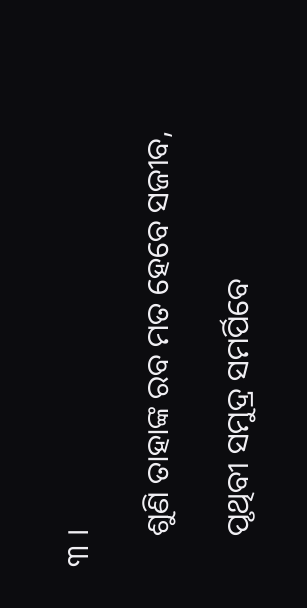୩ ।

    ଶୁଣି ତାହାଙ୍କ ରବ ମତ ହେବେ ସଜୀବ,

    ପୃଥିବୀ ସମୁଦ୍ର ସମର୍ପିବେ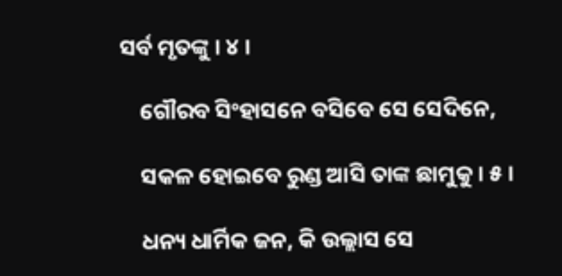ସର୍ବ ମୃତଙ୍କୁ । ୪ ।

    ଗୌରବ ସିଂହାସନେ ବସିବେ ସେ ସେଦିନେ,

    ସକଳ ହୋଇବେ ରୁଣ୍ଡ ଆସି ତାଙ୍କ ଛାମୁକୁ । ୫ ।

    ଧନ୍ୟ ଧାର୍ମିକ ଜନ, କି ଉଲ୍ଲାସ ସେ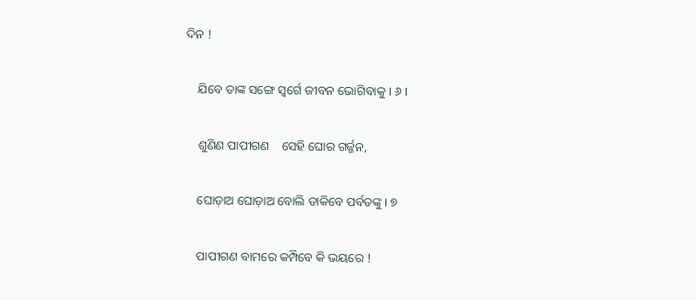ଦିନ !

    ଯିବେ ତାଙ୍କ ସଙ୍ଗେ ସ୍ୱର୍ଗେ ଜୀବନ ଭୋଗିବାକୁ । ୬ ।

    ଶୁଣିଣ ପାପୀଗଣ    ସେହି ଘୋର ଗର୍ଜ୍ଜନ,

    ଘୋଡ଼ାଅ ଘୋଡ଼ାଅ ବୋଲି ଡାକିବେ ପର୍ବତଙ୍କୁ । ୭

    ପାପୀଗଣ ବାମରେ କମ୍ପିବେ କି ଭୟରେ !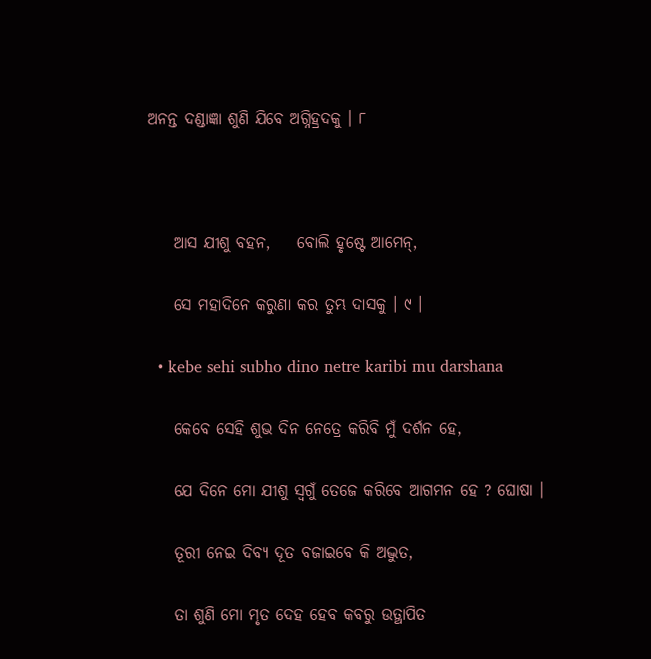ଅନନ୍ତ ଦଣ୍ଡାଜ୍ଞା ଶୁଣି ଯିବେ ଅଗ୍ନିହ୍ରଦକୁ । ୮



    ଆସ ଯୀଶୁ ବହନ,    ବୋଲି ହୃଷ୍ଟେ ଆମେନ୍‌,

    ସେ ମହାଦିନେ କରୁଣା କର ତୁମ୍ଭ ଦାସକୁ । ୯ ।

  • kebe sehi subho dino netre karibi mu darshana

    କେବେ ସେହି ଶୁଭ ଦିନ ନେତ୍ରେ କରିବି ମୁଁ ଦର୍ଶନ ହେ,

    ଯେ ଦିନେ ମୋ ଯୀଶୁ ସ୍ୱଗୁଁ ତେଜେ କରିବେ ଆଗମନ ହେ ? ଘୋଷା ।

    ତୂରୀ ନେଇ ଦିବ୍ୟ ଦୂତ ବଜାଇବେ କି ଅଦ୍ଭୁତ,

    ତା ଶୁଣି ମୋ ମୃତ ଦେହ ହେବ କବରୁ ଉତ୍ଥାପିତ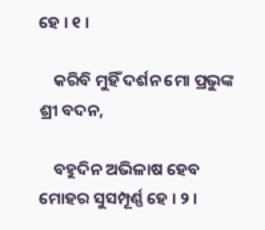ହେ । ୧ ।

    କରିବି ମୁହିଁ ଦର୍ଶନ ମୋ ପ୍ରଭୁଙ୍କ ଶ୍ରୀ ବଦନ,

    ବହୁଦିନ ଅଭିଳାଷ ହେବ ମୋହର ସୁସମ୍ପୂର୍ଣ୍ଣ ହେ । ୨ ।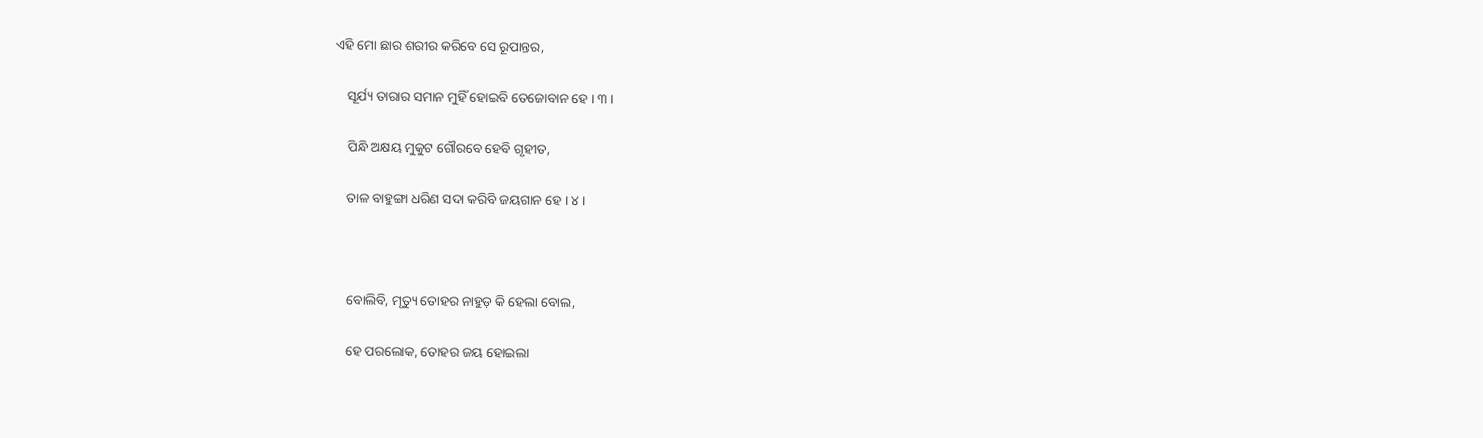ଏହି ମୋ ଛାର ଶରୀର କରିବେ ସେ ରୂପାନ୍ତର,

    ସୂର୍ଯ୍ୟ ତାରାର ସମାନ ମୁହିଁ ହୋଇବି ତେଜୋବାନ ହେ । ୩ ।

    ପିନ୍ଧି ଅକ୍ଷୟ ମୁକୁଟ ଗୌରବେ ହେବି ଗୃହୀତ,

    ତାଳ ବାହୁଙ୍ଗା ଧରିଣ ସଦା କରିବି ଜୟଗାନ ହେ । ୪ ।



    ବୋଲିବି, ମୃତ୍ୟୁ ତୋହର ନାହୁଡ଼ କି ହେଲା ବୋଲ,

    ହେ ପରଲୋକ, ତୋହର ଜୟ ହୋଇଲା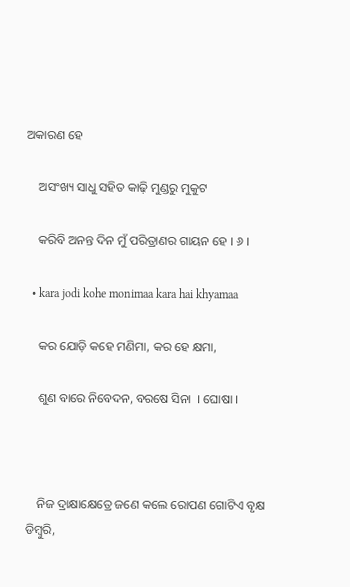ଅକାରଣ ହେ

    ଅସଂଖ୍ୟ ସାଧୁ ସହିତ କାଢ଼ି ମୁଣ୍ଡରୁ ମୁକୁଟ

    କରିବି ଅନନ୍ତ ଦିନ ମୁଁ ପରିତ୍ରାଣର ଗାୟନ ହେ । ୬ ।

  • kara jodi kohe monimaa kara hai khyamaa

    କର ଯୋଡ଼ି କହେ ମଣିମା, କର ହେ କ୍ଷମା,

    ଶୁଣ ବାରେ ନିବେଦନ, ବରଷେ ସିନା  । ଘୋଷା ।



    ନିଜ ଦ୍ରାକ୍ଷାକ୍ଷେତ୍ରେ ଜଣେ କଲେ ରୋପଣ ଗୋଟିଏ ବୃକ୍ଷ ଡିମ୍ବୁରି,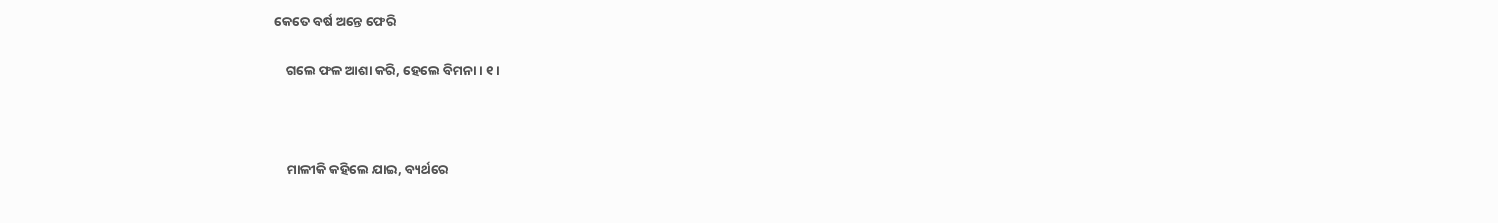କେତେ ବର୍ଷ ଅନ୍ତେ ଫେରି

    ଗଲେ ଫଳ ଆଶା କରି, ହେଲେ ବିମନା । ୧ ।



    ମାଳୀକି କହିଲେ ଯାଇ, ବ୍ୟର୍ଥରେ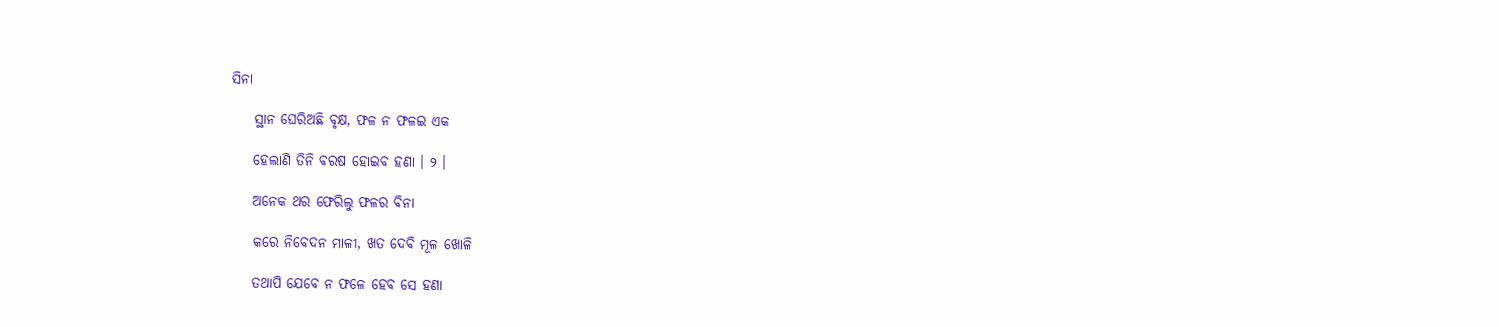ସିନା

    ସ୍ଥାନ ଘେରିଅଛି ବୃକ୍ଷ, ଫଳ ନ ଫଳଇ ଏକ

    ହେଲାଣି ତିନି ବରଷ ହୋଇବ ହଣା । ୨ ।

    ଅନେକ ଥର ଫେରିଲୁ ଫଳର ବିନା

    କରେ ନିବେଦନ ମାଳୀ, ଖତ ଦେବି ମୂଳ ଖୋଳି

    ତଥାପି ଯେବେ ନ ଫଳେ ହେବ ସେ ହଣା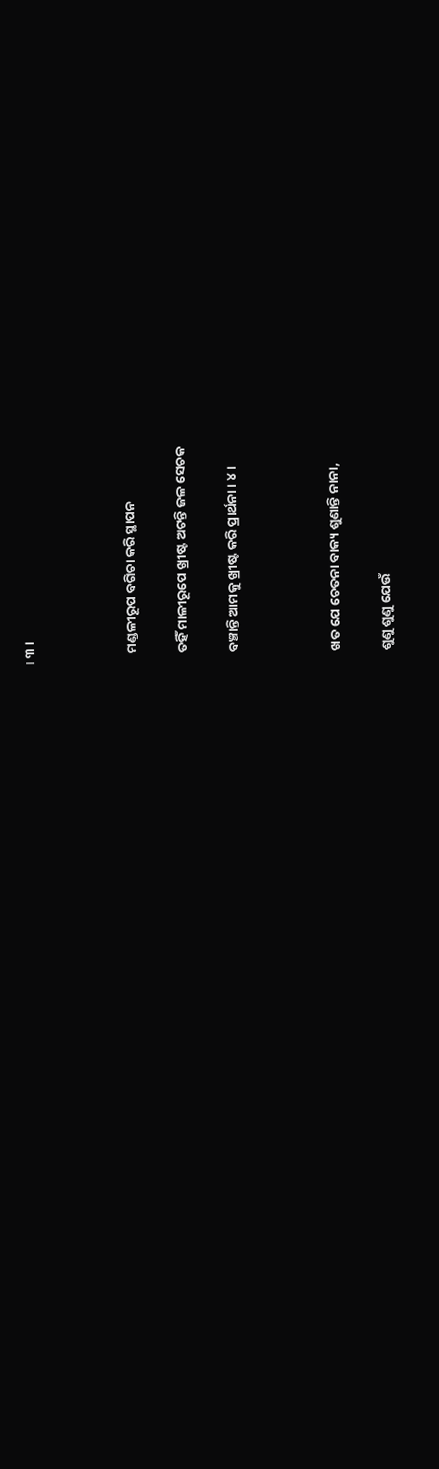। ୩ ।



    ମଣ୍ଡଳୀରୂପ ବଗିଚା କରି ସ୍ଥାପନ

    ତହିଁ ମାଳୀରୂପେ ଖ୍ରୀଷ୍ଟ ଅଟନ୍ତି ଜଳ ସେଚକ

    ବଞ୍ଚାନ୍ତି ଆମକୁ ଖ୍ରୀଷ୍ଟ କରି ପ୍ରାର୍ଥନା । ୪ ।



    ଖତ ଯେ ଚେତନା ବାକ୍ୟ ଶୁଣାନ୍ତି ନାନା,

    ଶୁଣୁ ଶୁଣୁ ଯେଉଁ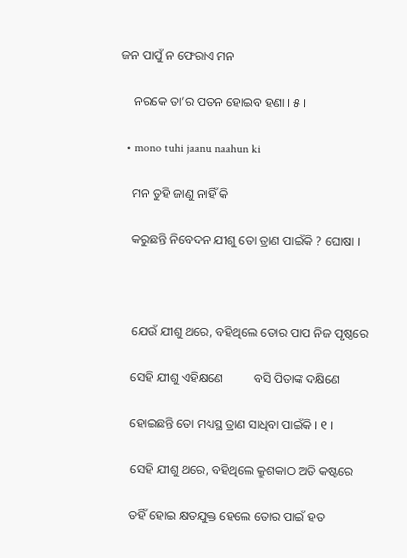ଜନ ପାପୁଁ ନ ଫେରାଏ ମନ

    ନରକେ ତା’ର ପତନ ହୋଇବ ହଣା । ୫ ।

  • mono tuhi jaanu naahun ki

    ମନ ତୁହି ଜାଣୁ ନାହିଁ କି

    କରୁଛନ୍ତି ନିବେଦନ ଯୀଶୁ ତୋ ତ୍ରାଣ ପାଇଁକି ? ଘୋଷା ।



    ଯେଉଁ ଯୀଶୁ ଥରେ, ବହିଥିଲେ ତୋର ପାପ ନିଜ ପୃଷ୍ଠରେ

    ସେହି ଯୀଶୁ ଏହିକ୍ଷଣେ          ବସି ପିତାଙ୍କ ଦକ୍ଷିଣେ

    ହୋଇଛନ୍ତି ତୋ ମଧ୍ୟସ୍ଥ ତ୍ରାଣ ସାଧିବା ପାଇଁକି । ୧ ।

    ସେହି ଯୀଶୁ ଥରେ, ବହିଥିଲେ କ୍ରୁଶକାଠ ଅତି କଷ୍ଟରେ

    ତହିଁ ହୋଇ କ୍ଷତଯୁକ୍ତ ହେଲେ ତୋର ପାଇଁ ହତ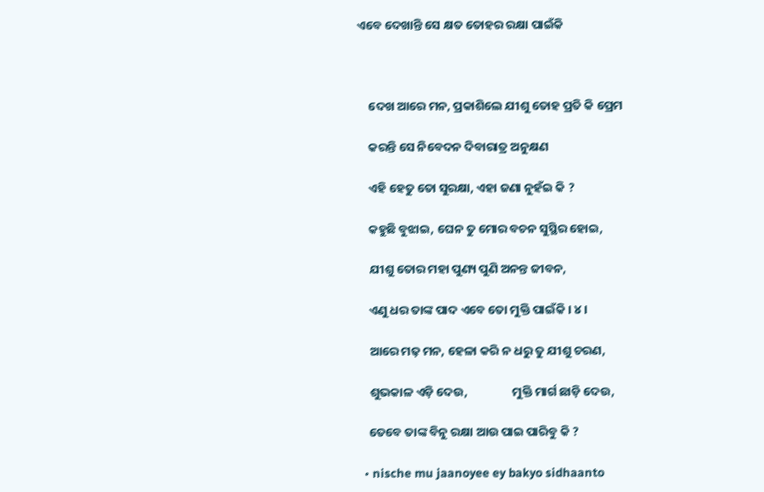ଏବେ ଦେଖାନ୍ତି ସେ କ୍ଷତ ତୋହର ରକ୍ଷା ପାଇଁକି



    ଦେଖ ଆରେ ମନ, ପ୍ରକାଶିଲେ ଯୀଶୁ ତୋହ ପ୍ରତି କି ପ୍ରେମ

    କରନ୍ତି ସେ ନିବେଦନ ଦିବାରାତ୍ର ଅନୁକ୍ଷଣ

    ଏହି ହେତୁ ତୋ ସୁରକ୍ଷା, ଏହା ଜଣା ନୁହଁଇ କି ?

    କହୁଛି ବୁଝାଇ, ଘେନ ତୁ ମୋର ବଚନ ସୁସ୍ଥିର ହୋଇ,

    ଯୀଶୁ ତୋର ମହା ପୁଣ୍ୟ ପୁଣି ଅନନ୍ତ ଜୀବନ,

    ଏଣୁ ଧର ତାଙ୍କ ପାଦ ଏବେ ତୋ ମୁକ୍ତି ପାଇଁକି । ୪ ।

    ଆରେ ମଢ଼ ମନ, ହେଳା କରି ନ ଧରୁ ତୁ ଯୀଶୁ ଚରଣ,

    ଶୁଭକାଳ ଏଡ଼ି ଦେଉ,                ମୁକ୍ତି ମାର୍ଗ ଛାଡ଼ି ଦେଉ,

    ତେବେ ତାଙ୍କ ବିନୁ ରକ୍ଷା ଆଉ ପାଇ ପାରିବୁ କି ?

  • nische mu jaanoyee ey bakyo sidhaanto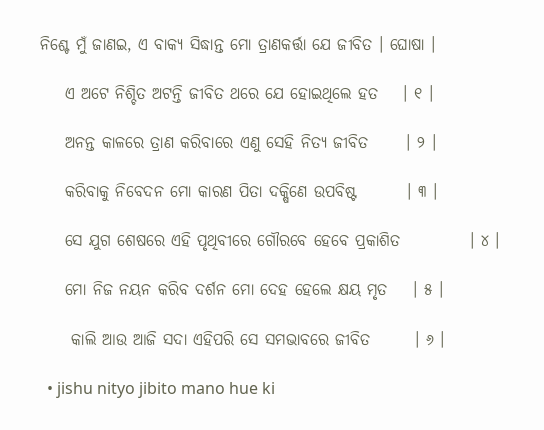ନିଶ୍ଚେ ମୁଁ ଜାଣଇ, ଏ ବାକ୍ୟ ସିଦ୍ଧାନ୍ତ ମୋ ତ୍ରାଣକର୍ତ୍ତା ଯେ ଜୀବିତ । ଘୋଷା ।

    ଏ ଅଟେ ନିଶ୍ଚିତ ଅଟନ୍ତି ଜୀବିତ ଥରେ ଯେ ହୋଇଥିଲେ ହତ    । ୧ ।

    ଅନନ୍ତ କାଳରେ ତ୍ରାଣ କରିବାରେ ଏଣୁ ସେହି ନିତ୍ୟ ଜୀବିତ      । ୨ ।

    କରିବାକୁ ନିବେଦନ ମୋ କାରଣ ପିତା ଦକ୍ଷିଣେ ଉପବିଷ୍ଟ        । ୩ ।

    ସେ ଯୁଗ ଶେଷରେ ଏହି ପୃଥିବୀରେ ଗୌରବେ ହେବେ ପ୍ରକାଶିତ           । ୪ ।

    ମୋ ନିଜ ନୟନ କରିବ ଦର୍ଶନ ମୋ ଦେହ ହେଲେ କ୍ଷୟ ମୃତ    । ୫ ।

     କାଲି ଆଉ ଆଜି ସଦା ଏହିପରି ସେ ସମଭାବରେ ଜୀବିତ       । ୬ ।

  • jishu nityo jibito mano hue ki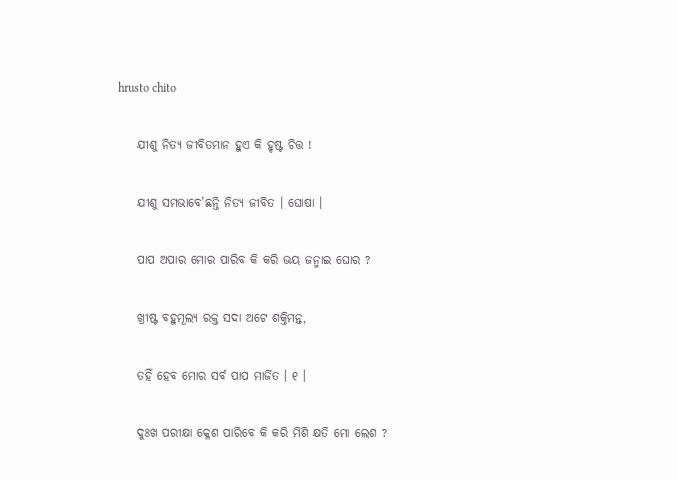hrusto chito

    ଯୀଶୁ ନିତ୍ୟ ଜୀବିତମାନ ହୁଏ କି ହୃଷ୍ଟ ଚିତ୍ତ !

    ଯୀଶୁ ସମଭାବେ’ଛନ୍ତି ନିତ୍ୟ ଜୀବିତ । ଘୋଷା ।

    ପାପ ଅପାର ମୋର ପାରିବ କି କରି ଭୟ ଜନ୍ମାଇ ଘୋର ?

    ଖ୍ରୀଷ୍ଟ ବହୁମୂଲ୍ୟ ରକ୍ତ ସଦା ଅଟେ ଶକ୍ତିମନ୍ତ,

    ତହିଁ ହେବ ମୋର ସର୍ବ ପାପ ମାର୍ଜିତ । ୧ ।

    ଦୁଃଖ ପରୀକ୍ଷା କ୍ଳେଶ ପାରିବେ କି କରି ମିଶି କ୍ଷତି ମୋ ଲେଶ ?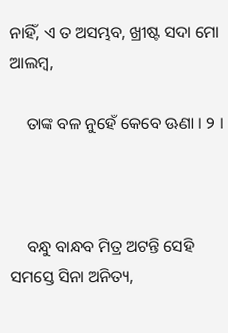ନାହିଁ, ଏ ତ ଅସମ୍ଭବ, ଖ୍ରୀଷ୍ଟ ସଦା ମୋ ଆଲମ୍ବ,

    ତାଙ୍କ ବଳ ନୁହେଁ କେବେ ଊଣା । ୨ ।



    ବନ୍ଧୁ ବାନ୍ଧବ ମିତ୍ର ଅଟନ୍ତି ସେହି ସମସ୍ତେ ସିନା ଅନିତ୍ୟ,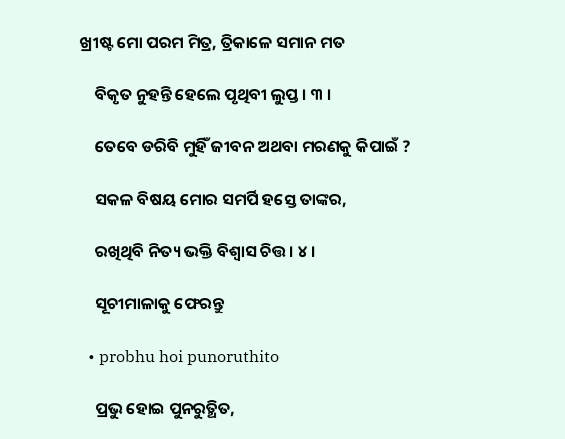ଖ୍ରୀଷ୍ଟ ମୋ ପରମ ମିତ୍ର, ତ୍ରିକାଳେ ସମାନ ମତ

    ବିକୃତ ନୁହନ୍ତି ହେଲେ ପୃଥିବୀ ଲୁପ୍ତ । ୩ ।

    ତେବେ ଡରିବି ମୁହିଁ ଜୀବନ ଅଥବା ମରଣକୁ କିପାଇଁ ?

    ସକଳ ବିଷୟ ମୋର ସମର୍ପି ହସ୍ତେ ତାଙ୍କର,

    ରଖିଥିବି ନିତ୍ୟ ଭକ୍ତି ବିଶ୍ୱାସ ଚିତ୍ତ । ୪ ।

    ସୂଚୀମାଳାକୁ ଫେରନ୍ତୁ

  • probhu hoi punoruthito

    ପ୍ରଭୁ ହୋଇ ପୁନରୁତ୍ଥିତ,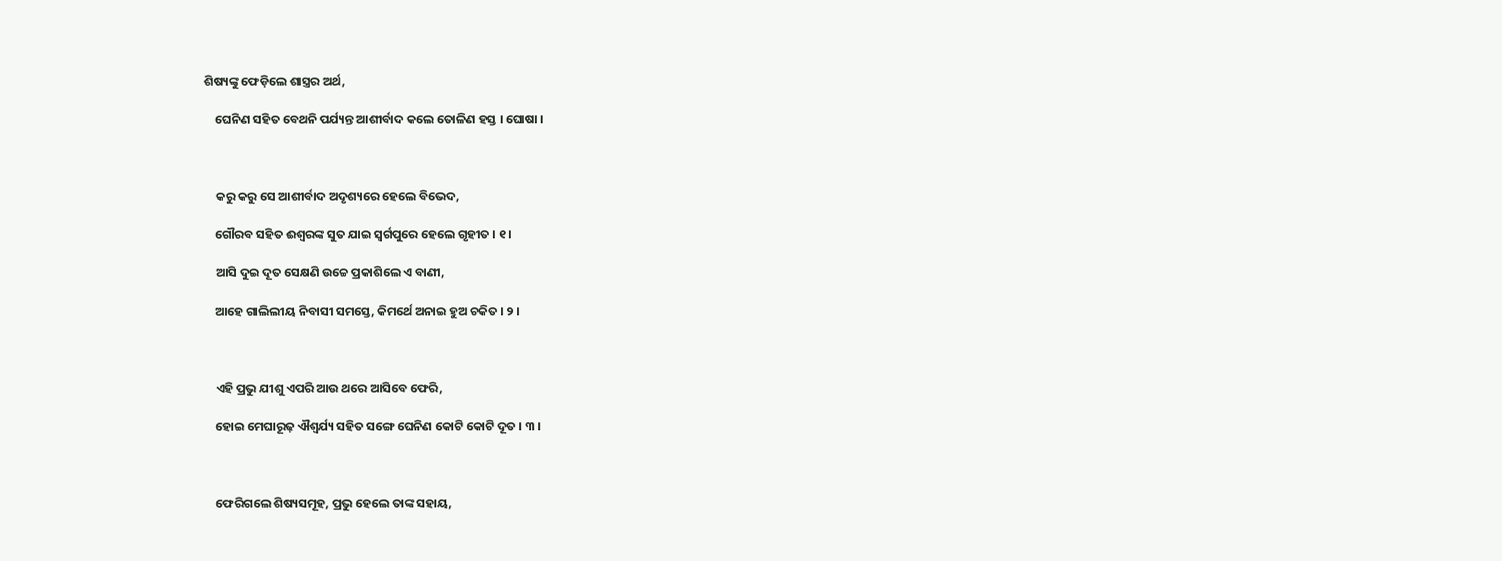ଶିଷ୍ୟଙ୍କୁ ଫେଡ଼ିଲେ ଶାସ୍ତ୍ରର ଅର୍ଥ,

    ଘେନିଣ ସହିତ ବେଥନି ପର୍ଯ୍ୟନ୍ତ ଆଶୀର୍ବାଦ କଲେ ତୋଳିଣ ହସ୍ତ । ଘୋଷା ।



    କରୁ କରୁ ସେ ଆଶୀର୍ବାଦ ଅଦୃଶ୍ୟରେ ହେଲେ ବିଭେଦ,

    ଗୌରବ ସହିତ ଈଶ୍ୱରଙ୍କ ସୁତ ଯାଇ ସ୍ୱର୍ଗପୁରେ ହେଲେ ଗୃହୀତ । ୧ ।

    ଆସି ଦୁଇ ଦୂତ ସେକ୍ଷଣି ଉଚ୍ଚେ ପ୍ରକାଶିଲେ ଏ ବାଣୀ,

    ଆହେ ଗାଲିଲୀୟ ନିବାସୀ ସମସ୍ତେ, କିମର୍ଥେ ଅନାଇ ହୁଅ ଚକିତ । ୨ ।



    ଏହି ପ୍ରଭୁ ଯୀଶୁ ଏପରି ଆଉ ଥରେ ଆସିବେ ଫେରି,

    ହୋଇ ମେଘାରୂଢ଼ ଐଶ୍ୱର୍ଯ୍ୟ ସହିତ ସଙ୍ଗେ ଘେନିଣ କୋଟି କୋଟି ଦୂତ । ୩ ।



    ଫେରିଗଲେ ଶିଷ୍ୟସମୂହ, ପ୍ରଭୁ ହେଲେ ତାଙ୍କ ସହାୟ,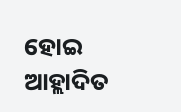ହୋଇ ଆହ୍ଲାଦିତ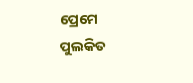ପ୍ରେମେ ପୁଲକିତ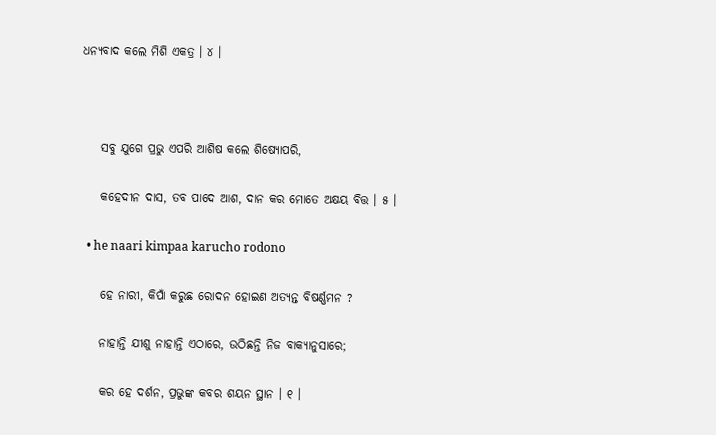ଧନ୍ୟବାଦ କଲେ ମିଶି ଏକତ୍ର । ୪ ।



    ସବୁ ଯୁଗେ ପ୍ରଭୁ ଏପରି ଆଶିଷ କଲେ ଶିଷ୍ୟୋପରି,

    କହେଦୀନ ଦାସ, ତବ ପାଦେ ଆଶ, ଦାନ କର ମୋତେ ଅକ୍ଷୟ ବିତ୍ତ । ୫ ।

  • he naari kimpaa karucho rodono

    ହେ ନାରୀ, କିପାଁ କରୁଛ ରୋଦନ ହୋଇଣ ଅତ୍ୟନ୍ତ ବିଷର୍ଣ୍ଣମନ ?

    ନାହାନ୍ତି ଯୀଶୁ ନାହାନ୍ତି ଏଠାରେ, ଉଠିଛନ୍ତି ନିଜ ବାକ୍ୟାନୁସାରେ;

    କର ହେ ଦର୍ଶନ, ପ୍ରଭୁଙ୍କ କବର ଶୟନ ସ୍ଥାନ । ୧ ।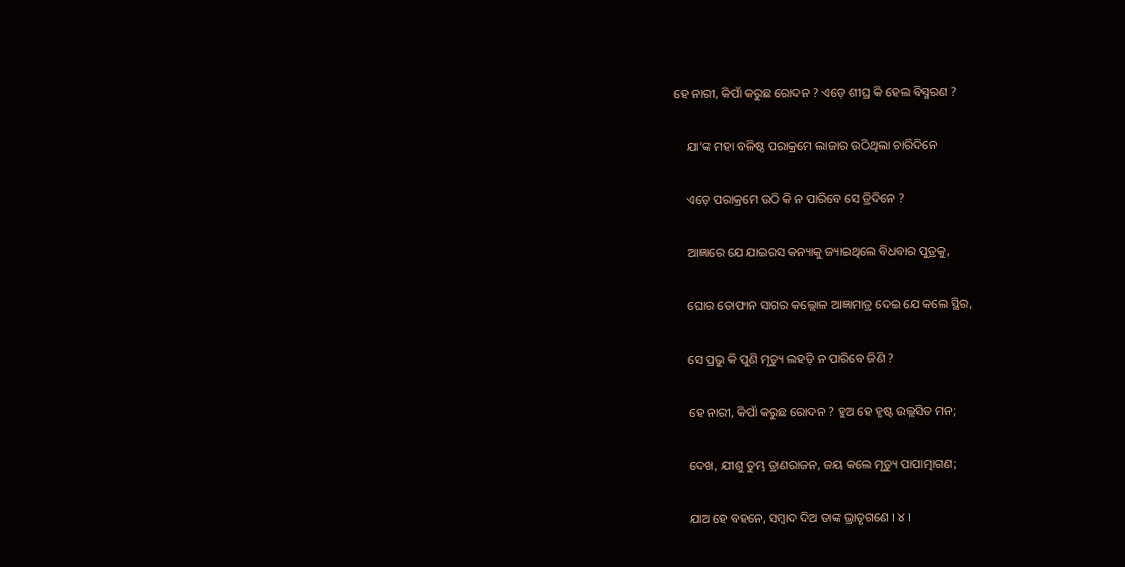ହେ ନାରୀ, କିପାଁ କରୁଛ ରୋଦନ ? ଏଡ଼େ ଶୀଘ୍ର କି ହେଲ ବିସ୍ମରଣ ?

    ଯା’ଙ୍କ ମହା ବଳିଷ୍ଠ ପରାକ୍ରମେ ଲାଜାର ଉଠିଥିଲା ଚାରିଦିନେ

    ଏଡ଼େ ପରାକ୍ରମେ ଉଠି କି ନ ପାରିବେ ସେ ତ୍ରିଦିନେ ?

    ଆଜ୍ଞାରେ ଯେ ଯାଇରସ କନ୍ୟାକୁ ଜ୍ୟାଇଥିଲେ ବିଧବାର ପୁତ୍ରକୁ,

    ଘୋର ତୋଫାନ ସାଗର କଲ୍ଲୋଳ ଆଜ୍ଞାମାତ୍ର ଦେଇ ଯେ କଲେ ସ୍ଥିର,

    ସେ ପ୍ରଭୁ କି ପୁଣି ମୃତ୍ୟୁ ଲହଡ଼ି ନ ପାରିବେ ଜିଣି ?

    ହେ ନାରୀ, କିପାଁ କରୁଛ ରୋଦନ ? ହୁଅ ହେ ହୃଷ୍ଟ ଉଲ୍ଲସିତ ମନ;

    ଦେଖ, ଯୀଶୁ ତୁମ୍ଭ ତ୍ରାଣରାଜନ, ଜୟ କଲେ ମୃତ୍ୟୁ ପାପାତ୍ମାଗଣ;

    ଯାଅ ହେ ବହନେ, ସମ୍ବାଦ ଦିଅ ତାଙ୍କ ଭ୍ରାତୃଗଣେ । ୪ ।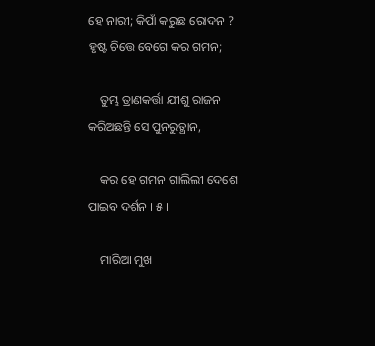ହେ ନାରୀ; କିପାଁ କରୁଛ ରୋଦନ ? ହୃଷ୍ଟ ଚିତ୍ତେ ବେଗେ କର ଗମନ;

    ତୁମ୍ଭ ତ୍ରାଣକର୍ତ୍ତା ଯୀଶୁ ରାଜନ କରିଅଛନ୍ତି ସେ ପୁନରୁତ୍ଥାନ,

    କର ହେ ଗମନ ଗାଲିଲୀ ଦେଶେ ପାଇବ ଦର୍ଶନ । ୫ ।

    ମାରିଆ ମୁଖ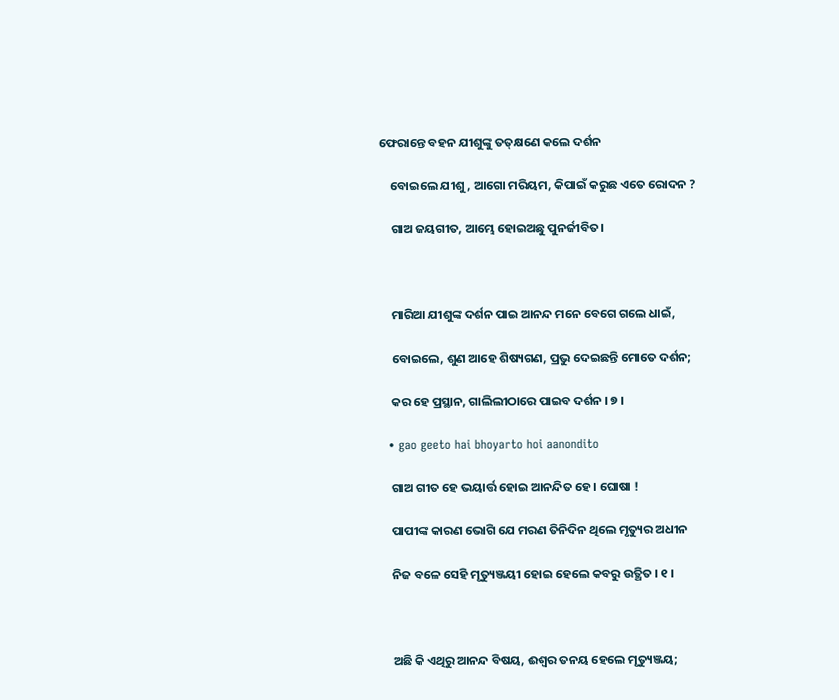ଫେରାନ୍ତେ ବହନ ଯୀଶୁଙ୍କୁ ତତ୍‌କ୍ଷଣେ କଲେ ଦର୍ଶନ

    ବୋଇଲେ ଯୀଶୁ, ଆଗୋ ମରିୟମ, କିପାଇଁ କରୁଛ ଏତେ ରୋଦନ ?

    ଗାଅ ଜୟଗୀତ, ଆମ୍ଭେ ହୋଇଅଛୁ ପୁନର୍ଜୀବିତ।



    ମାରିଆ ଯୀଶୁଙ୍କ ଦର୍ଶନ ପାଇ ଆନନ୍ଦ ମନେ ବେଗେ ଗଲେ ଧାଇଁ,

    ବୋଇଲେ, ଶୁଣ ଆହେ ଶିଷ୍ୟଗଣ, ପ୍ରଭୁ ଦେଇଛନ୍ତି ମୋତେ ଦର୍ଶନ;

    କର ହେ ପ୍ରସ୍ଥାନ, ଗାଲିଲୀଠାରେ ପାଇବ ଦର୍ଶନ । ୭ ।

  • gao geeto hai bhoyarto hoi aanondito

    ଗାଅ ଗୀତ ହେ ଭୟାର୍ତ୍ତ ହୋଇ ଆନନ୍ଦିତ ହେ । ଘୋଷା !

    ପାପୀଙ୍କ କାରଣ ଭୋଗି ଯେ ମରଣ ତିନିଦିନ ଥିଲେ ମୃତ୍ୟୁର ଅଧୀନ

    ନିଜ ବଳେ ସେହି ମୃତ୍ୟୁଞ୍ଜୟୀ ହୋଇ ହେଲେ କବରୁ ଉତ୍ଥିତ । ୧ ।



    ଅଛି କି ଏଥିରୁ ଆନନ୍ଦ ବିଷୟ, ଈଶ୍ୱର ତନୟ ହେଲେ ମୃତ୍ୟୁଞ୍ଜୟ;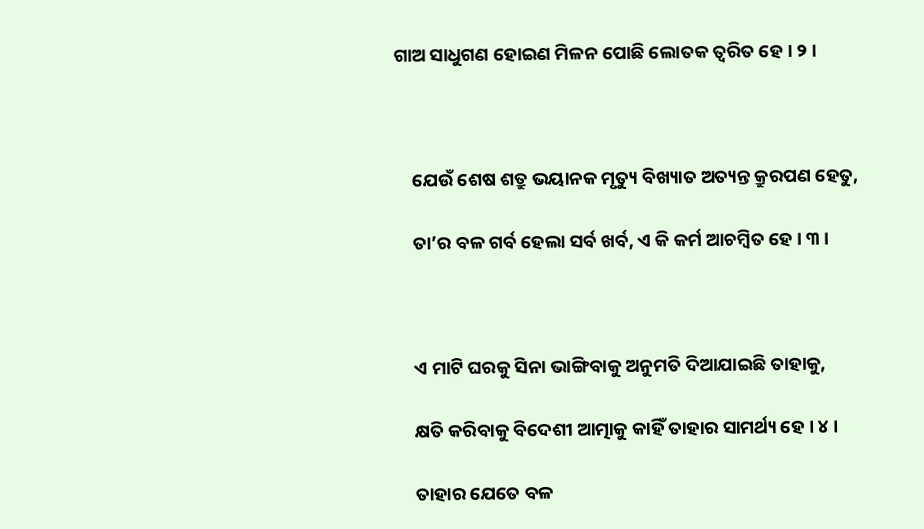ଗାଅ ସାଧୁଗଣ ହୋଇଣ ମିଳନ ପୋଛି ଲୋତକ ତ୍ୱରିତ ହେ । ୨ ।



    ଯେଉଁ ଶେଷ ଶତ୍ରୁ ଭୟାନକ ମୃତ୍ୟୁ ବିଖ୍ୟାତ ଅତ୍ୟନ୍ତ କ୍ରୁରପଣ ହେତୁ,

    ତା’ର ବଳ ଗର୍ବ ହେଲା ସର୍ବ ଖର୍ବ, ଏ କି କର୍ମ ଆଚମ୍ବିତ ହେ । ୩ ।



    ଏ ମାଟି ଘରକୁ ସିନା ଭାଙ୍ଗିବାକୁ ଅନୁମତି ଦିଆଯାଇଛି ତାହାକୁ,

    କ୍ଷତି କରିବାକୁ ବିଦେଶୀ ଆତ୍ମାକୁ କାହିଁ ତାହାର ସାମର୍ଥ୍ୟ ହେ । ୪ ।

    ତାହାର ଯେତେ ବଳ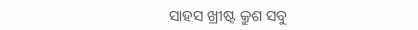ସାହସ ଖ୍ରୀଷ୍ଟ କ୍ରୁଶ ସବୁ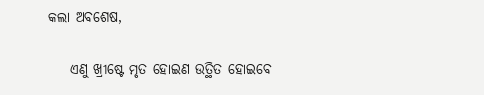କଲା ଅବଶେଷ,

    ଏଣୁ ଖ୍ରୀଷ୍ଟେ ମୃତ ହୋଇଣ ଉତ୍ଥିତ ହୋଇବେ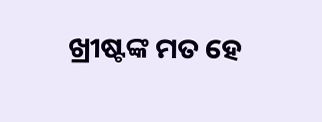ଖ୍ରୀଷ୍ଟଙ୍କ ମତ ହେ